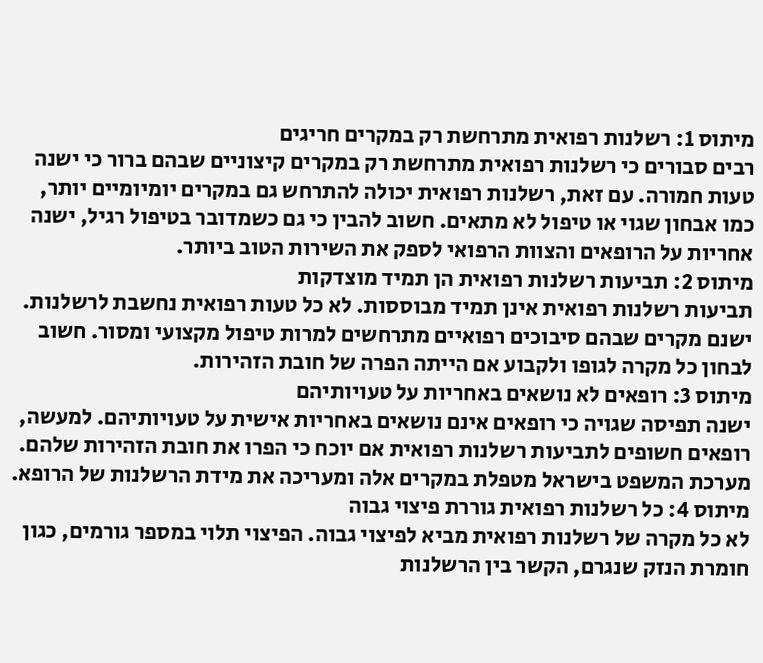מיתוס 1: רשלנות רפואית מתרחשת רק במקרים חריגים
רבים סבורים כי רשלנות רפואית מתרחשת רק במקרים קיצוניים שבהם ברור כי ישנה טעות חמורה. עם זאת, רשלנות רפואית יכולה להתרחש גם במקרים יומיומיים יותר, כמו אבחון שגוי או טיפול לא מתאים. חשוב להבין כי גם כשמדובר בטיפול רגיל, ישנה אחריות על הרופאים והצוות הרפואי לספק את השירות הטוב ביותר.
מיתוס 2: תביעות רשלנות רפואית הן תמיד מוצדקות
תביעות רשלנות רפואית אינן תמיד מבוססות. לא כל טעות רפואית נחשבת לרשלנות. ישנם מקרים שבהם סיבוכים רפואיים מתרחשים למרות טיפול מקצועי ומסור. חשוב לבחון כל מקרה לגופו ולקבוע אם הייתה הפרה של חובת הזהירות.
מיתוס 3: רופאים לא נושאים באחריות על טעויותיהם
ישנה תפיסה שגויה כי רופאים אינם נושאים באחריות אישית על טעויותיהם. למעשה, רופאים חשופים לתביעות רשלנות רפואית אם יוכח כי הפרו את חובת הזהירות שלהם. מערכת המשפט בישראל מטפלת במקרים אלה ומעריכה את מידת הרשלנות של הרופא.
מיתוס 4: כל רשלנות רפואית גוררת פיצוי גבוה
לא כל מקרה של רשלנות רפואית מביא לפיצוי גבוה. הפיצוי תלוי במספר גורמים, כגון חומרת הנזק שנגרם, הקשר בין הרשלנות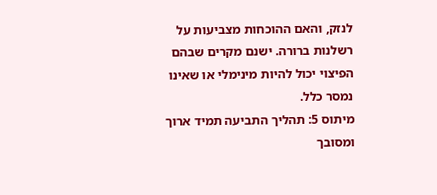לנזק, והאם ההוכחות מצביעות על רשלנות ברורה. ישנם מקרים שבהם הפיצוי יכול להיות מינימלי או שאינו נמסר כלל.
מיתוס 5: תהליך התביעה תמיד ארוך ומסובך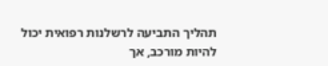תהליך התביעה לרשלנות רפואית יכול להיות מורכב, אך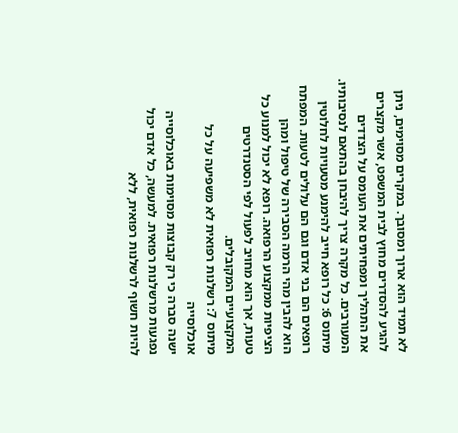לא תמיד הוא ארוך ומסובך. במקרים מסוימים, ניתן להגיע להסדרים מחוץ לבית המשפט, אשר מקצרים את התהליך ומפחיתים את העומס על הצדדים המעורבים. כל מקרה צריך להיבחן בהתאם לנסיבותיו.
מיתוס 6: כל רופא חייב להימנע מטעויות לחלוטין
רופאים הם בני אדם וגם הם עלולים לטעות. המפתח הוא להבין מהי הרמה הסבירה של טיפול ומהן הציפיות ממקצוע הרפואה. רופא לא יכול למנוע כל טעות, אך הוא מחויב לפעול לפי הסטנדרטים המקצועיים המקובלים.
מיתוס 7: רשלנות רפואית לא משפיעה על כל אוכלוסייה
ישנה סברה כי רק קבוצות מסוימות באוכלוסייה נפגעות מרשלנות רפואית. למעשה, כל אדם יכול להיות חשוף לרשלנות רפואית, ללא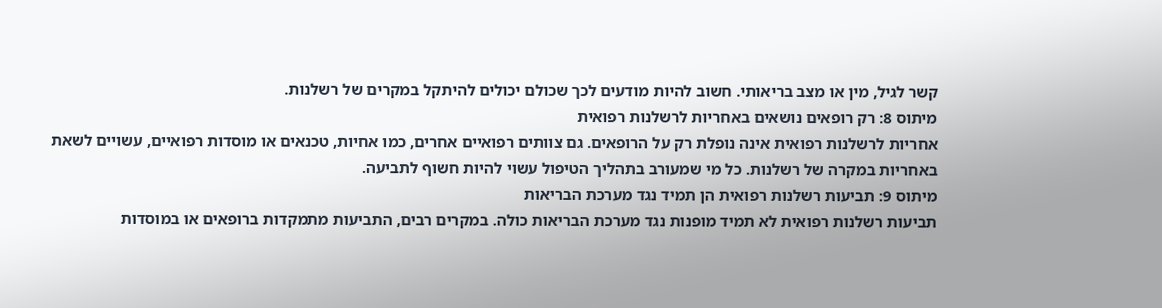קשר לגיל, מין או מצב בריאותי. חשוב להיות מודעים לכך שכולם יכולים להיתקל במקרים של רשלנות.
מיתוס 8: רק רופאים נושאים באחריות לרשלנות רפואית
אחריות לרשלנות רפואית אינה נופלת רק על הרופאים. גם צוותים רפואיים אחרים, כמו אחיות, טכנאים או מוסדות רפואיים, עשויים לשאת באחריות במקרה של רשלנות. כל מי שמעורב בתהליך הטיפול עשוי להיות חשוף לתביעה.
מיתוס 9: תביעות רשלנות רפואית הן תמיד נגד מערכת הבריאות
תביעות רשלנות רפואית לא תמיד מופנות נגד מערכת הבריאות כולה. במקרים רבים, התביעות מתמקדות ברופאים או במוסדות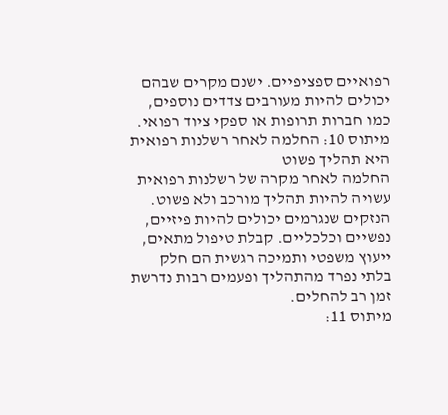רפואיים ספציפיים. ישנם מקרים שבהם יכולים להיות מעורבים צדדים נוספים, כמו חברות תרופות או ספקי ציוד רפואי.
מיתוס 10: החלמה לאחר רשלנות רפואית היא תהליך פשוט
החלמה לאחר מקרה של רשלנות רפואית עשויה להיות תהליך מורכב ולא פשוט. הנזקים שנגרמים יכולים להיות פיזיים, נפשיים וכלכליים. קבלת טיפול מתאים, ייעוץ משפטי ותמיכה רגשית הם חלק בלתי נפרד מהתהליך ופעמים רבות נדרשת זמן רב להחלים.
מיתוס 11: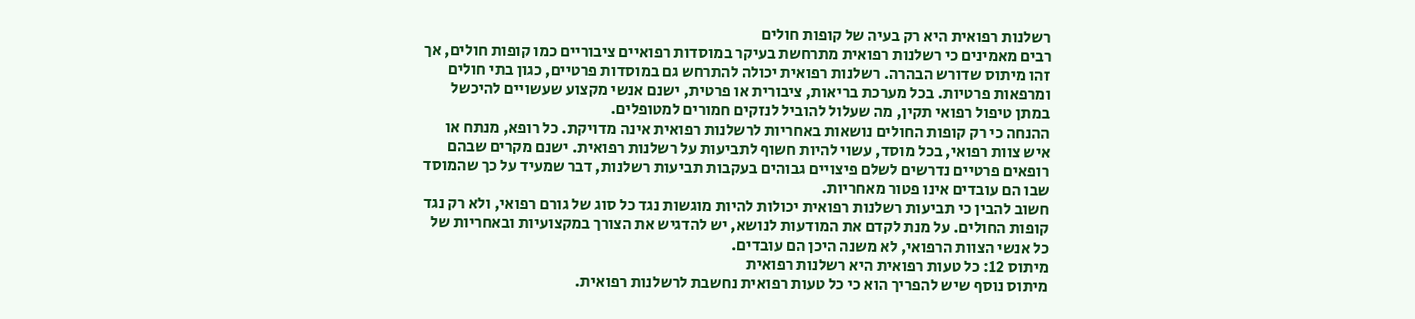רשלנות רפואית היא רק בעיה של קופות חולים
רבים מאמינים כי רשלנות רפואית מתרחשת בעיקר במוסדות רפואיים ציבוריים כמו קופות חולים, אך זהו מיתוס שדורש הבהרה. רשלנות רפואית יכולה להתרחש גם במוסדות פרטיים, כגון בתי חולים ומרפאות פרטיות. בכל מערכת בריאות, ציבורית או פרטית, ישנם אנשי מקצוע שעשויים להיכשל במתן טיפול רפואי תקין, מה שעלול להוביל לנזקים חמורים למטופלים.
ההנחה כי רק קופות החולים נושאות באחריות לרשלנות רפואית אינה מדויקת. כל רופא, מנתח או איש צוות רפואי, בכל מוסד, עשוי להיות חשוף לתביעות על רשלנות רפואית. ישנם מקרים שבהם רופאים פרטיים נדרשים לשלם פיצויים גבוהים בעקבות תביעות רשלנות, דבר שמעיד על כך שהמוסד שבו הם עובדים אינו פטור מאחריות.
חשוב להבין כי תביעות רשלנות רפואית יכולות להיות מוגשות נגד כל סוג של גורם רפואי, ולא רק נגד קופות החולים. על מנת לקדם את המודעות לנושא, יש להדגיש את הצורך במקצועיות ובאחריות של כל אנשי הצוות הרפואי, לא משנה היכן הם עובדים.
מיתוס 12: כל טעות רפואית היא רשלנות רפואית
מיתוס נוסף שיש להפריך הוא כי כל טעות רפואית נחשבת לרשלנות רפואית.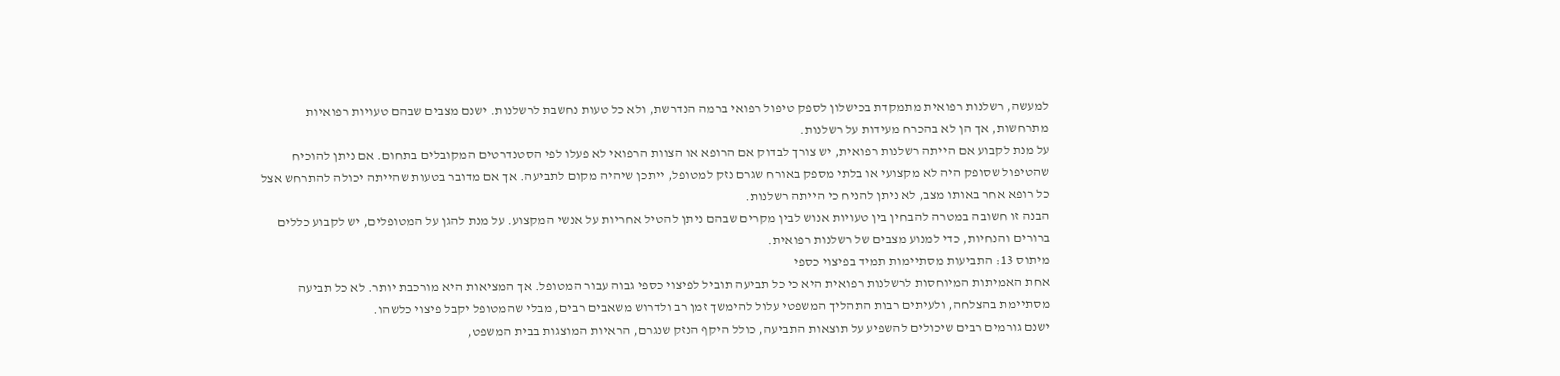למעשה, רשלנות רפואית מתמקדת בכישלון לספק טיפול רפואי ברמה הנדרשת, ולא כל טעות נחשבת לרשלנות. ישנם מצבים שבהם טעויות רפואיות מתרחשות, אך הן לא בהכרח מעידות על רשלנות.
על מנת לקבוע אם הייתה רשלנות רפואית, יש צורך לבדוק אם הרופא או הצוות הרפואי לא פעלו לפי הסטנדרטים המקובלים בתחום. אם ניתן להוכיח שהטיפול שסופק היה לא מקצועי או בלתי מספק באורח שגרם נזק למטופל, ייתכן שיהיה מקום לתביעה. אך אם מדובר בטעות שהייתה יכולה להתרחש אצל כל רופא אחר באותו מצב, לא ניתן להניח כי הייתה רשלנות.
הבנה זו חשובה במטרה להבחין בין טעויות אנוש לבין מקרים שבהם ניתן להטיל אחריות על אנשי המקצוע. על מנת להגן על המטופלים, יש לקבוע כללים ברורים והנחיות, כדי למנוע מצבים של רשלנות רפואית.
מיתוס 13: התביעות מסתיימות תמיד בפיצוי כספי
אחת האמיתות המיוחסות לרשלנות רפואית היא כי כל תביעה תוביל לפיצוי כספי גבוה עבור המטופל. אך המציאות היא מורכבת יותר. לא כל תביעה מסתיימת בהצלחה, ולעיתים רבות התהליך המשפטי עלול להימשך זמן רב ולדרוש משאבים רבים, מבלי שהמטופל יקבל פיצוי כלשהו.
ישנם גורמים רבים שיכולים להשפיע על תוצאות התביעה, כולל היקף הנזק שנגרם, הראיות המוצגות בבית המשפט,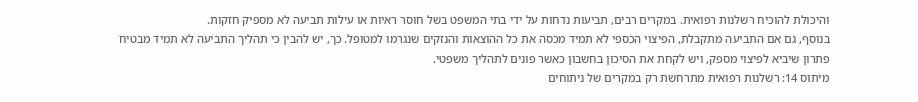והיכולת להוכיח רשלנות רפואית. במקרים רבים, תביעות נדחות על ידי בתי המשפט בשל חוסר ראיות או עילות תביעה לא מספיק חזקות.
בנוסף, גם אם התביעה מתקבלת, הפיצוי הכספי לא תמיד מכסה את כל ההוצאות והנזקים שנגרמו למטופל. כך, יש להבין כי תהליך התביעה לא תמיד מבטיח פתרון שיביא לפיצוי מספק, ויש לקחת את הסיכון בחשבון כאשר פונים לתהליך משפטי.
מיתוס 14: רשלנות רפואית מתרחשת רק במקרים של ניתוחים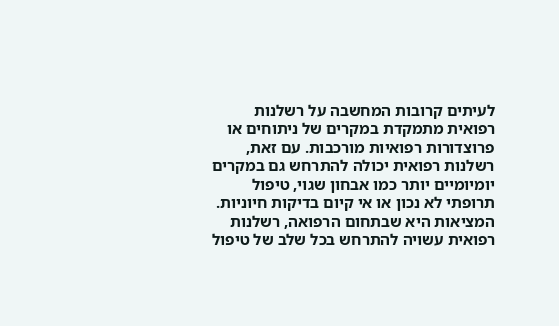לעיתים קרובות המחשבה על רשלנות רפואית מתמקדת במקרים של ניתוחים או פרוצדורות רפואיות מורכבות. עם זאת, רשלנות רפואית יכולה להתרחש גם במקרים יומיומיים יותר כמו אבחון שגוי, טיפול תרופתי לא נכון או אי קיום בדיקות חיוניות.
המציאות היא שבתחום הרפואה, רשלנות רפואית עשויה להתרחש בכל שלב של טיפול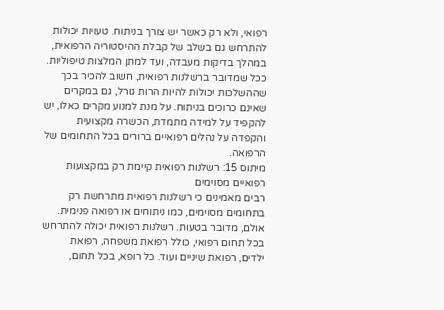רפואי, ולא רק כאשר יש צורך בניתוח. טעויות יכולות להתרחש גם בשלב של קבלת ההיסטוריה הרפואית, במהלך בדיקות מעבדה, ועד למתן המלצות טיפוליות.
ככל שמדובר ברשלנות רפואית, חשוב להכיר בכך שההשלכות יכולות להיות הרות גורל, גם במקרים שאינם כרוכים בניתוח. על מנת למנוע מקרים כאלו, יש להקפיד על למידה מתמדת, הכשרה מקצועית והקפדה על נהלים רפואיים ברורים בכל התחומים של הרפואה.
מיתוס 15: רשלנות רפואית קיימת רק במקצועות רפואיים מסוימים
רבים מאמינים כי רשלנות רפואית מתרחשת רק בתחומים מסוימים, כמו ניתוחים או רפואה פנימית. אולם, מדובר בטעות. רשלנות רפואית יכולה להתרחש בכל תחום רפואי, כולל רפואת משפחה, רפואת ילדים, רפואת שיניים ועוד. כל רופא, בכל תחום,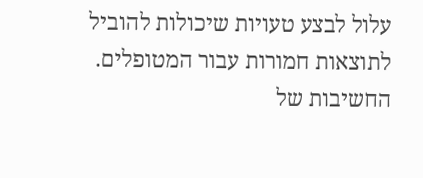עלול לבצע טעויות שיכולות להוביל לתוצאות חמורות עבור המטופלים.
החשיבות של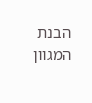הבנת המגוון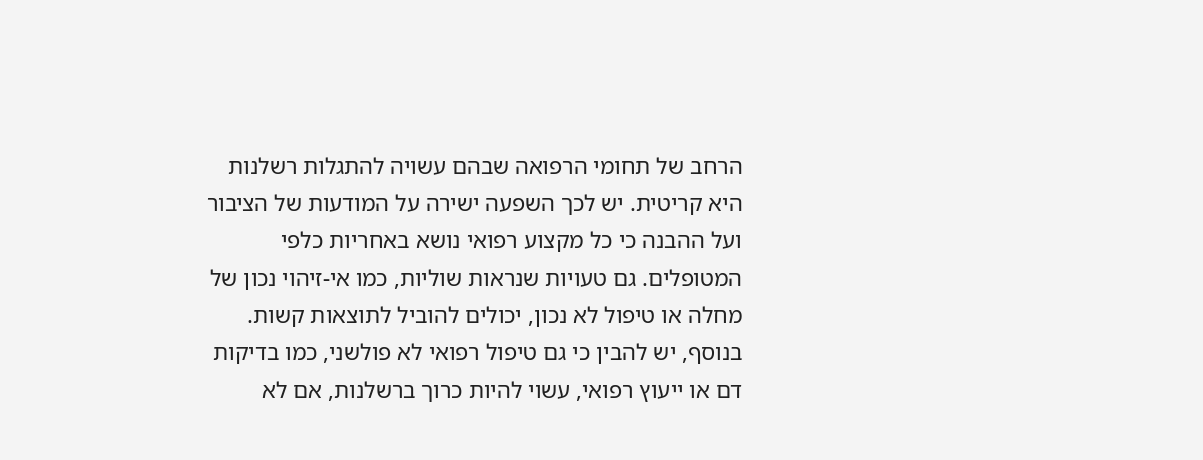הרחב של תחומי הרפואה שבהם עשויה להתגלות רשלנות היא קריטית. יש לכך השפעה ישירה על המודעות של הציבור ועל ההבנה כי כל מקצוע רפואי נושא באחריות כלפי המטופלים. גם טעויות שנראות שוליות, כמו אי-זיהוי נכון של מחלה או טיפול לא נכון, יכולים להוביל לתוצאות קשות.
בנוסף, יש להבין כי גם טיפול רפואי לא פולשני, כמו בדיקות דם או ייעוץ רפואי, עשוי להיות כרוך ברשלנות, אם לא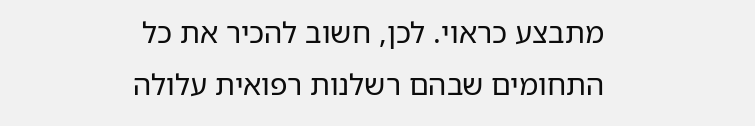מתבצע כראוי. לכן, חשוב להכיר את כל התחומים שבהם רשלנות רפואית עלולה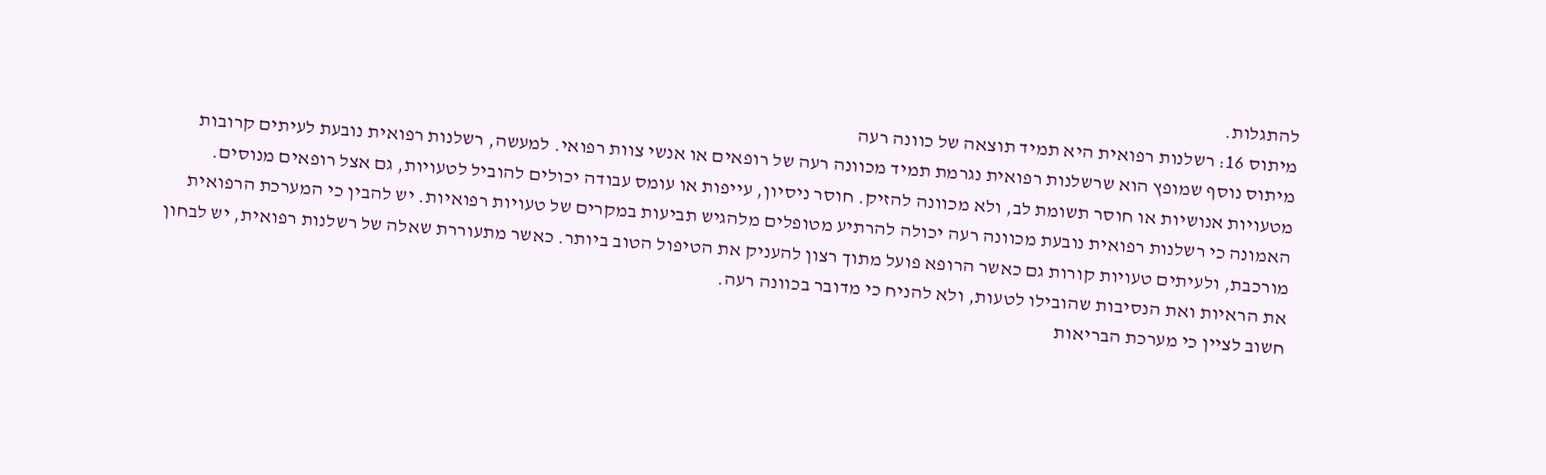להתגלות.
מיתוס 16: רשלנות רפואית היא תמיד תוצאה של כוונה רעה
מיתוס נוסף שמופץ הוא שרשלנות רפואית נגרמת תמיד מכוונה רעה של רופאים או אנשי צוות רפואי. למעשה, רשלנות רפואית נובעת לעיתים קרובות מטעויות אנושיות או חוסר תשומת לב, ולא מכוונה להזיק. חוסר ניסיון, עייפות או עומס עבודה יכולים להוביל לטעויות, גם אצל רופאים מנוסים.
האמונה כי רשלנות רפואית נובעת מכוונה רעה יכולה להרתיע מטופלים מלהגיש תביעות במקרים של טעויות רפואיות. יש להבין כי המערכת הרפואית מורכבת, ולעיתים טעויות קורות גם כאשר הרופא פועל מתוך רצון להעניק את הטיפול הטוב ביותר. כאשר מתעוררת שאלה של רשלנות רפואית, יש לבחון את הראיות ואת הנסיבות שהובילו לטעות, ולא להניח כי מדובר בכוונה רעה.
חשוב לציין כי מערכת הבריאות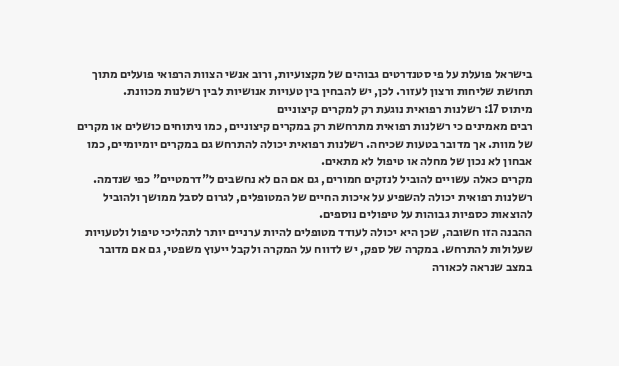בישראל פועלת על פי סטנדרטים גבוהים של מקצועיות, ורוב אנשי הצוות הרפואי פועלים מתוך תחושת שליחות ורצון לעזור. לכן, יש להבחין בין טעויות אנושיות לבין רשלנות מכוונת.
מיתוס 17: רשלנות רפואית נוגעת רק למקרים קיצוניים
רבים מאמינים כי רשלנות רפואית מתרחשת רק במקרים קיצוניים, כמו ניתוחים כושלים או מקרים של מוות. אך מדובר בטעות שכיחה. רשלנות רפואית יכולה להתרחש גם במקרים יומיומיים, כמו אבחון לא נכון של מחלה או טיפול לא מתאים.
מקרים כאלה עשויים להוביל לנזקים חמורים, גם אם הם לא נחשבים ל"דרמטיים" כפי שנדמה. רשלנות רפואית יכולה להשפיע על איכות החיים של המטופלים, לגרום לסבל ממושך ולהוביל להוצאות כספיות גבוהות על טיפולים נוספים.
ההבנה הזו חשובה, שכן היא יכולה לעודד מטופלים להיות ערניים יותר לתהליכי טיפול ולטעויות שעלולות להתרחש. במקרה של ספק, יש לדווח על המקרה ולקבל ייעוץ משפטי, גם אם מדובר במצב שנראה לכאורה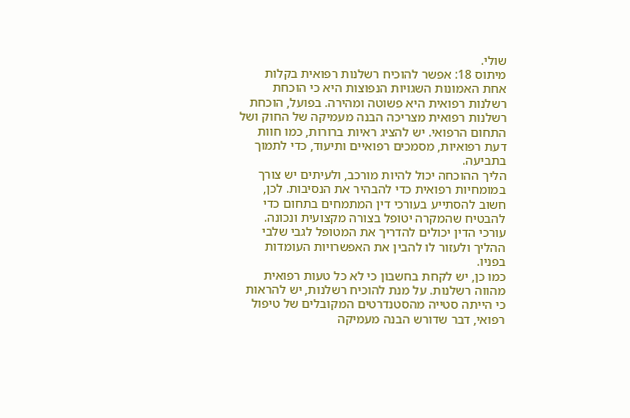שולי.
מיתוס 18: אפשר להוכיח רשלנות רפואית בקלות
אחת האמונות השגויות הנפוצות היא כי הוכחת רשלנות רפואית היא פשוטה ומהירה. בפועל, הוכחת רשלנות רפואית מצריכה הבנה מעמיקה של החוק ושל התחום הרפואי. יש להציג ראיות ברורות, כמו חוות דעת רפואיות, מסמכים רפואיים ותיעוד, כדי לתמוך בתביעה.
הליך ההוכחה יכול להיות מורכב, ולעיתים יש צורך במומחיות רפואית כדי להבהיר את הנסיבות. לכן, חשוב להסתייע בעורכי דין המתמחים בתחום כדי להבטיח שהמקרה יטופל בצורה מקצועית ונכונה. עורכי הדין יכולים להדריך את המטופל לגבי שלבי ההליך ולעזור לו להבין את האפשרויות העומדות בפניו.
כמו כן, יש לקחת בחשבון כי לא כל טעות רפואית מהווה רשלנות. על מנת להוכיח רשלנות, יש להראות כי הייתה סטייה מהסטנדרטים המקובלים של טיפול רפואי, דבר שדורש הבנה מעמיקה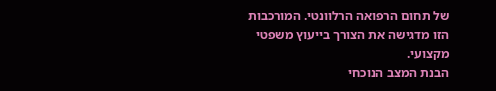של תחום הרפואה הרלוונטי. המורכבות הזו מדגישה את הצורך בייעוץ משפטי מקצועי.
הבנת המצב הנוכחי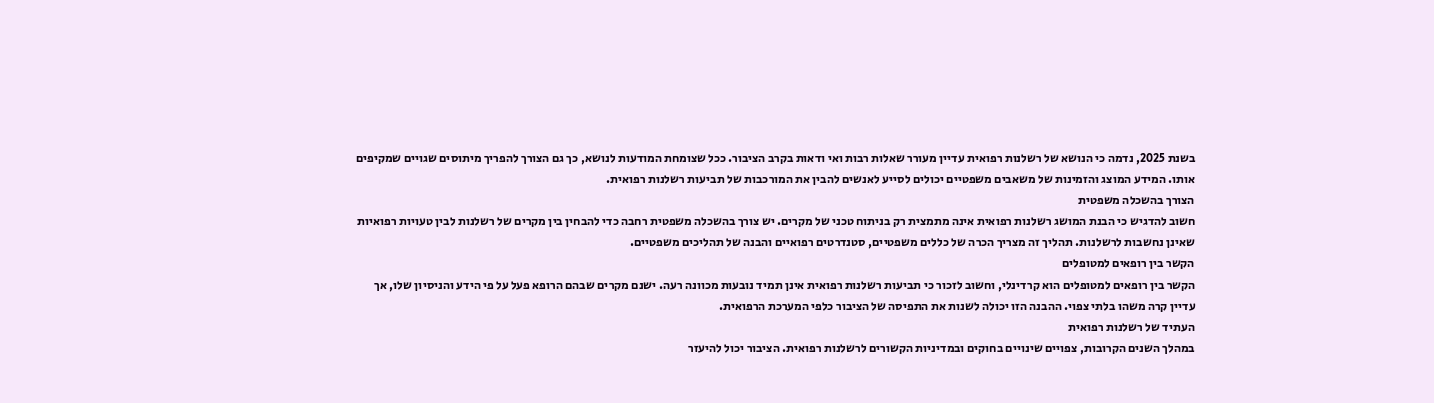בשנת 2025, נדמה כי הנושא של רשלנות רפואית עדיין מעורר שאלות רבות ואי ודאות בקרב הציבור. ככל שצומחת המודעות לנושא, כך גם הצורך להפריך מיתוסים שגויים שמקיפים אותו. המידע המוצג והזמינות של משאבים משפטיים יכולים לסייע לאנשים להבין את המורכבות של תביעות רשלנות רפואית.
הצורך בהשכלה משפטית
חשוב להדגיש כי הבנת המושג רשלנות רפואית אינה מתמצית רק בניתוח טכני של מקרים. יש צורך בהשכלה משפטית רחבה כדי להבחין בין מקרים של רשלנות לבין טעויות רפואיות שאינן נחשבות לרשלנות. תהליך זה מצריך הכרה של כללים משפטיים, סטנדרטים רפואיים והבנה של תהליכים משפטיים.
הקשר בין רופאים למטופלים
הקשר בין רופאים למטופלים הוא קרדינלי, וחשוב לזכור כי תביעות רשלנות רפואית אינן תמיד נובעות מכוונה רעה. ישנם מקרים שבהם הרופא פעל על פי הידע והניסיון שלו, אך עדיין קרה משהו בלתי צפוי. ההבנה הזו יכולה לשנות את התפיסה של הציבור כלפי המערכת הרפואית.
העתיד של רשלנות רפואית
במהלך השנים הקרובות, צפויים שינויים בחוקים ובמדיניות הקשורים לרשלנות רפואית. הציבור יכול להיעזר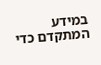במידע המתקדם כדי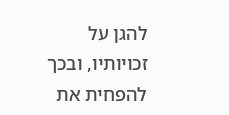להגן על זכויותיו, ובכך להפחית את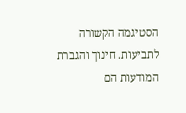הסטיגמה הקשורה לתביעות. חינוך והגברת המודעות הם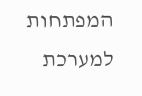המפתחות למערכת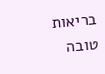בריאות טובה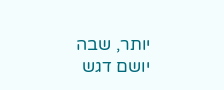יותר, שבה יושם דגש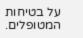על בטיחות המטופלים.